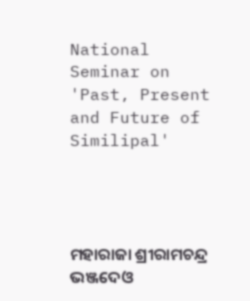National Seminar on 'Past, Present and Future of Similipal'




ମହାରାଜା ଶ୍ରୀରାମଚନ୍ଦ୍ର ଭଞ୍ଜଦେଓ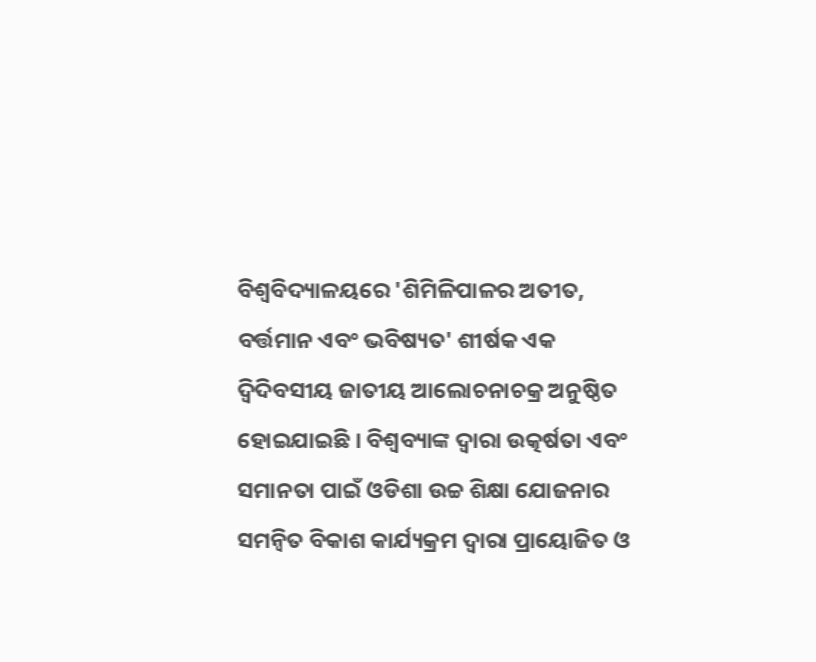ବିଶ୍ୱବିଦ୍ୟାଳୟରେ 'ଶିମିଳିପାଳର ଅତୀତ, ବର୍ତ୍ତମାନ ଏବଂ ଭବିଷ୍ୟତ' ଶୀର୍ଷକ ଏକ ଦ୍ୱିଦିବସୀୟ ଜାତୀୟ ଆଲୋଚନାଚକ୍ର ଅନୁଷ୍ଠିତ ହୋଇଯାଇଛି । ବିଶ୍ୱବ୍ୟାଙ୍କ ଦ୍ୱାରା ଉତ୍କର୍ଷତା ଏବଂ ସମାନତା ପାଇଁ ଓଡିଶା ଉଚ୍ଚ ଶିକ୍ଷା ଯୋଜନାର ସମନ୍ୱିତ ବିକାଶ କାର୍ଯ୍ୟକ୍ରମ ଦ୍ୱାରା ପ୍ରାୟୋଜିତ ଓ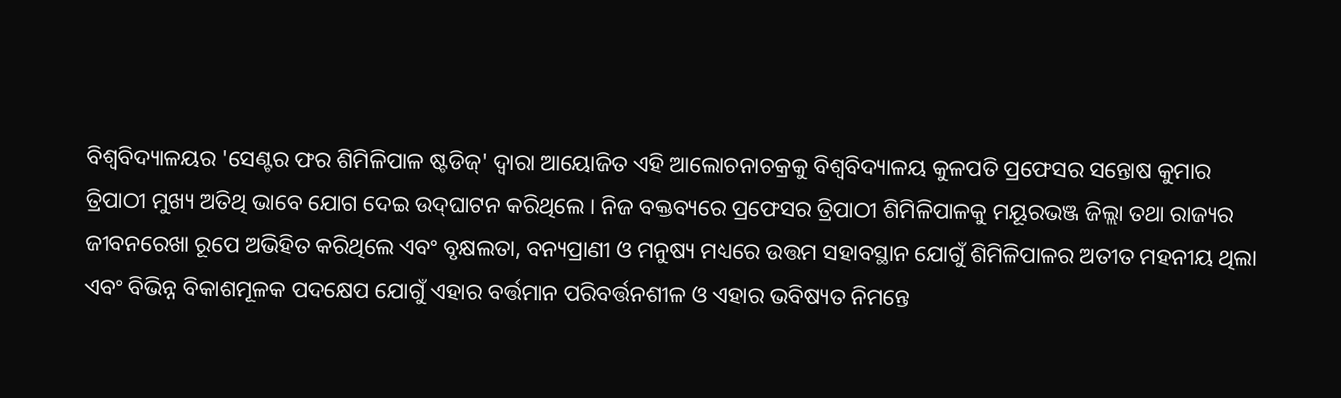ବିଶ୍ୱବିଦ୍ୟାଳୟର 'ସେଣ୍ଟର ଫର ଶିମିଳିପାଳ ଷ୍ଟଡିଜ୍' ଦ୍ୱାରା ଆୟୋଜିତ ଏହି ଆଲୋଚନାଚକ୍ରକୁ ବିଶ୍ୱବିଦ୍ୟାଳୟ କୁଳପତି ପ୍ରଫେସର ସନ୍ତୋଷ କୁମାର ତ୍ରିପାଠୀ ମୁଖ୍ୟ ଅତିଥି ଭାବେ ଯୋଗ ଦେଇ ଉଦ୍‌ଘାଟନ କରିଥିଲେ । ନିଜ ବକ୍ତବ୍ୟରେ ପ୍ରଫେସର ତ୍ରିପାଠୀ ଶିମିଳିପାଳକୁ ମୟୂରଭଞ୍ଜ ଜିଲ୍ଲା ତଥା ରାଜ୍ୟର ଜୀବନରେଖା ରୂପେ ଅଭିହିତ କରିଥିଲେ ଏବଂ ବୃକ୍ଷଲତା, ବନ୍ୟପ୍ରାଣୀ ଓ ମନୁଷ୍ୟ ମଧ୍ୟରେ ଉତ୍ତମ ସହାବସ୍ଥାନ ଯୋଗୁଁ ଶିମିଳିପାଳର ଅତୀତ ମହନୀୟ ଥିଲା ଏବଂ ବିଭିନ୍ନ ବିକାଶମୂଳକ ପଦକ୍ଷେପ ଯୋଗୁଁ ଏହାର ବର୍ତ୍ତମାନ ପରିବର୍ତ୍ତନଶୀଳ ଓ ଏହାର ଭବିଷ୍ୟତ ନିମନ୍ତେ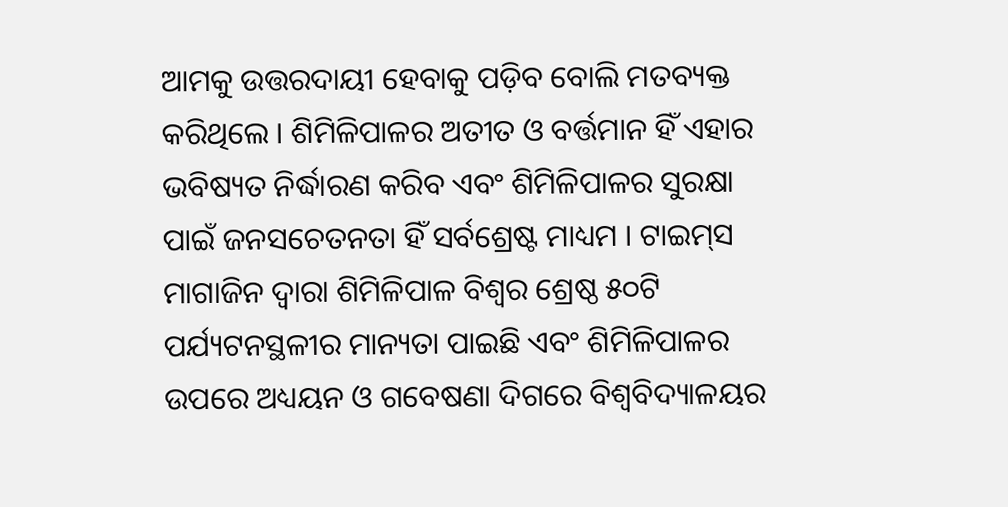ଆମକୁ ଉତ୍ତରଦାୟୀ ହେବାକୁ ପଡ଼ିବ ବୋଲି ମତବ୍ୟକ୍ତ କରିଥିଲେ । ଶିମିଳିପାଳର ଅତୀତ ଓ ବର୍ତ୍ତମାନ ହିଁ ଏହାର ଭବିଷ୍ୟତ ନିର୍ଦ୍ଧାରଣ କରିବ ଏବଂ ଶିମିଳିପାଳର ସୁରକ୍ଷା ପାଇଁ ଜନସଚେତନତା ହିଁ ସର୍ବଶ୍ରେଷ୍ଟ ମାଧ୍ୟମ । ଟାଇମ୍‌ସ ମାଗାଜିନ ଦ୍ୱାରା ଶିମିଳିପାଳ ବିଶ୍ୱର ଶ୍ରେଷ୍ଠ ୫୦ଟି ପର୍ଯ୍ୟଟନସ୍ଥଳୀର ମାନ୍ୟତା ପାଇଛି ଏବଂ ଶିମିଳିପାଳର ଉପରେ ଅଧ୍ୟୟନ ଓ ଗବେଷଣା ଦିଗରେ ବିଶ୍ୱବିଦ୍ୟାଳୟର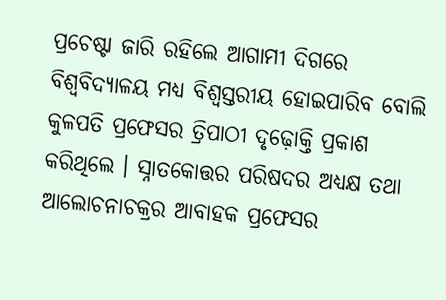ପ୍ରଚେଷ୍ଟା ଜାରି ରହିଲେ ଆଗାମୀ ଦିଗରେ ବିଶ୍ୱବିଦ୍ୟାଳୟ ମଧ୍ୟ ବିଶ୍ୱସ୍ତରୀୟ ହୋଇପାରିବ ବୋଲି କୁଳପତି ପ୍ରଫେସର ତ୍ରିପାଠୀ ଦୃଢ଼ୋକ୍ତି ପ୍ରକାଶ କରିଥିଲେ । ସ୍ନାତକୋତ୍ତର ପରିଷଦର ଅଧ୍ୟକ୍ଷ ତଥା ଆଲୋଚନାଚକ୍ରର ଆବାହକ ପ୍ରଫେସର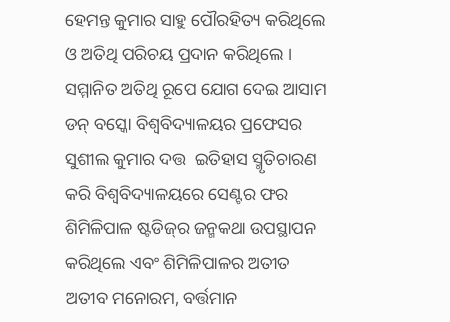ହେମନ୍ତ କୁମାର ସାହୁ ପୌରହିତ୍ୟ କରିଥିଲେ ଓ ଅତିଥି ପରିଚୟ ପ୍ରଦାନ କରିଥିଲେ । ସମ୍ମାନିତ ଅତିଥି ରୂପେ ଯୋଗ ଦେଇ ଆସାମ ଡନ୍ ବସ୍କୋ ବିଶ୍ୱବିଦ୍ୟାଳୟର ପ୍ରଫେସର ସୁଶୀଲ କୁମାର ଦତ୍ତ  ଇତିହାସ ସ୍ମୃତିଚାରଣ କରି ବିଶ୍ୱବିଦ୍ୟାଳୟରେ ସେଣ୍ଟର ଫର ଶିମିଳିପାଳ ଷ୍ଟଡିଜ୍‌ର ଜନ୍ମକଥା ଉପସ୍ଥାପନ କରିଥିଲେ ଏବଂ ଶିମିଳିପାଳର ଅତୀତ ଅତୀବ ମନୋରମ, ବର୍ତ୍ତମାନ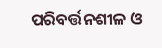ପରିବର୍ତ୍ତନଶୀଳ ଓ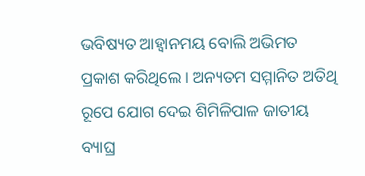ଭବିଷ୍ୟତ ଆହ୍ୱାନମୟ ବୋଲି ଅଭିମତ ପ୍ରକାଶ କରିଥିଲେ । ଅନ୍ୟତମ ସମ୍ମାନିତ ଅତିଥି ରୂପେ ଯୋଗ ଦେଇ ଶିମିଳିପାଳ ଜାତୀୟ ବ୍ୟାଘ୍ର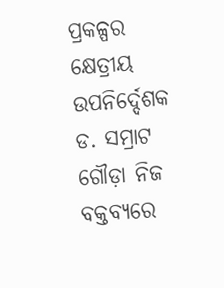ପ୍ରକଳ୍ପର କ୍ଷେତ୍ରୀୟ ଉପନିର୍ଦ୍ଦେଶକ ଡ. ସମ୍ରାଟ ଗୌଡ଼ା ନିଜ ବକ୍ତବ୍ୟରେ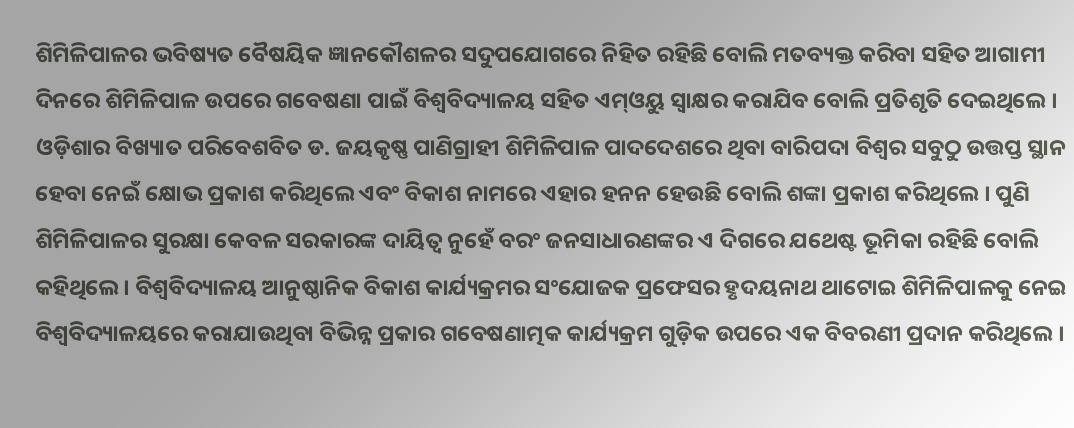ଶିମିଳିପାଳର ଭବିଷ୍ୟତ ବୈଷୟିକ ଜ୍ଞାନକୌଶଳର ସଦୁପଯୋଗରେ ନିହିତ ରହିଛି ବୋଲି ମତବ୍ୟକ୍ତ କରିବା ସହିତ ଆଗାମୀ ଦିନରେ ଶିମିଳିପାଳ ଉପରେ ଗବେଷଣା ପାଇଁ ବିଶ୍ୱବିଦ୍ୟାଳୟ ସହିତ ଏମ୍‌ଓୟୁ ସ୍ୱାକ୍ଷର କରାଯିବ ବୋଲି ପ୍ରତିଶୃତି ଦେଇଥିଲେ । ଓଡ଼ିଶାର ବିଖ୍ୟାତ ପରିବେଶବିତ ଡ. ଜୟକୃଷ୍ଣ ପାଣିଗ୍ରାହୀ ଶିମିଳିପାଳ ପାଦଦେଶରେ ଥିବା ବାରିପଦା ବିଶ୍ୱର ସବୁଠୁ ଉତ୍ତପ୍ତ ସ୍ଥାନ ହେବା ନେଇଁ କ୍ଷୋଭ ପ୍ରକାଶ କରିଥିଲେ ଏବଂ ବିକାଶ ନାମରେ ଏହାର ହନନ ହେଉଛି ବୋଲି ଶଙ୍କା ପ୍ରକାଶ କରିଥିଲେ । ପୁଣି ଶିମିଳିପାଳର ସୁରକ୍ଷା କେବଳ ସରକାରଙ୍କ ଦାୟିତ୍ୱ ନୁହେଁ ବରଂ ଜନସାଧାରଣଙ୍କର ଏ ଦିଗରେ ଯଥେଷ୍ଟ ଭୂମିକା ରହିଛି ବୋଲି କହିଥିଲେ । ବିଶ୍ୱବିଦ୍ୟାଳୟ ଆନୁଷ୍ଠାନିକ ବିକାଶ କାର୍ଯ୍ୟକ୍ରମର ସଂଯୋଜକ ପ୍ରଫେସର ହୃଦୟନାଥ ଥାଟୋଇ ଶିମିଳିପାଳକୁ ନେଇ ବିଶ୍ୱବିଦ୍ୟାଳୟରେ କରାଯାଉଥିବା ବିଭିନ୍ନ ପ୍ରକାର ଗବେଷଣାତ୍ମକ କାର୍ଯ୍ୟକ୍ରମ ଗୁଡ଼ିକ ଉପରେ ଏକ ବିବରଣୀ ପ୍ରଦାନ କରିଥିଲେ ।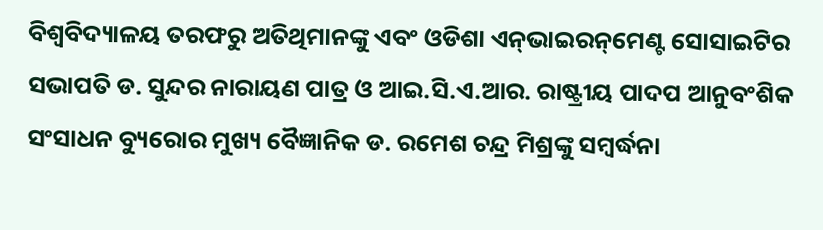ବିଶ୍ୱବିଦ୍ୟାଳୟ ତରଫରୁ ଅତିଥିମାନଙ୍କୁ ଏବଂ ଓଡିଶା ଏନ୍‌ଭାଇରନ୍‌ମେଣ୍ଟ ସୋସାଇଟିର ସଭାପତି ଡ. ସୁନ୍ଦର ନାରାୟଣ ପାତ୍ର ଓ ଆଇ.ସି.ଏ.ଆର. ରାଷ୍ଟ୍ରୀୟ ପାଦପ ଆନୁବଂଶିକ ସଂସାଧନ ବ୍ୟୁରୋର ମୁଖ୍ୟ ବୈଜ୍ଞାନିକ ଡ. ରମେଶ ଚନ୍ଦ୍ର ମିଶ୍ରଙ୍କୁ ସମ୍ବର୍ଦ୍ଧନା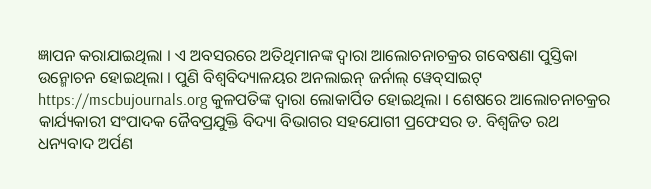ଜ୍ଞାପନ କରାଯାଇଥିଲା । ଏ ଅବସରରେ ଅତିଥିମାନଙ୍କ ଦ୍ୱାରା ଆଲୋଚନାଚକ୍ରର ଗବେଷଣା ପୁସ୍ତିକା ଉନ୍ମୋଚନ ହୋଇଥିଲା । ପୁଣି ବିଶ୍ୱବିଦ୍ୟାଳୟର ଅନଲାଇନ୍‌ ଜର୍ନାଲ୍‌ ୱେବ୍‌ସାଇଟ୍‌ https://mscbujournals.org କୁଳପତିଙ୍କ ଦ୍ୱାରା ଲୋକାର୍ପିତ ହୋଇଥିଲା । ଶେଷରେ ଆଲୋଚନାଚକ୍ରର କାର୍ଯ୍ୟକାରୀ ସଂପାଦକ ଜୈବପ୍ରଯୁକ୍ତି ବିଦ୍ୟା ବିଭାଗର ସହଯୋଗୀ ପ୍ରଫେସର ଡ. ବିଶ୍ୱଜିତ ରଥ ଧନ୍ୟବାଦ ଅର୍ପଣ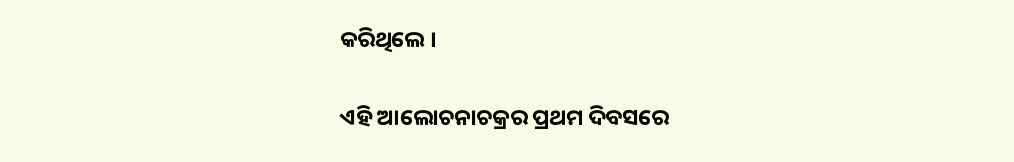କରିଥିଲେ ।

ଏହି ଆଲୋଚନାଚକ୍ରର ପ୍ରଥମ ଦିବସରେ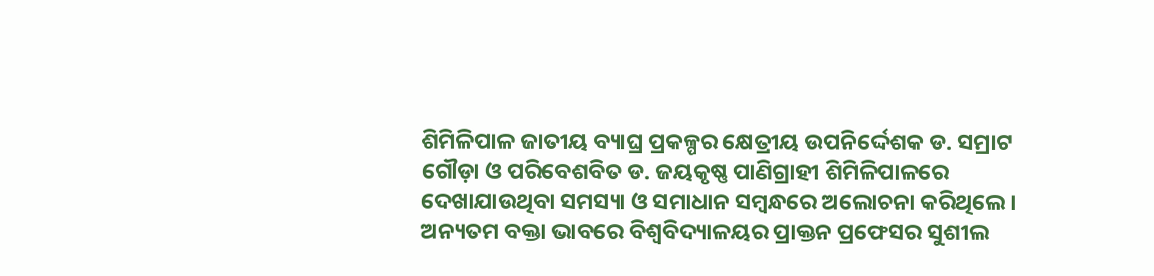ଶିମିଳିପାଳ ଜାତୀୟ ବ୍ୟାଘ୍ର ପ୍ରକଳ୍ପର କ୍ଷେତ୍ରୀୟ ଉପନିର୍ଦ୍ଦେଶକ ଡ. ସମ୍ରାଟ ଗୌଡ଼ା ଓ ପରିବେଶବିତ ଡ. ଜୟକୃଷ୍ଣ ପାଣିଗ୍ରାହୀ ଶିମିଳିପାଳରେ ଦେଖାଯାଉଥିବା ସମସ୍ୟା ଓ ସମାଧାନ ସମ୍ବନ୍ଧରେ ଅଲୋଚନା କରିଥିଲେ । ଅନ୍ୟତମ ବକ୍ତା ଭାବରେ ବିଶ୍ୱବିଦ୍ୟାଳୟର ପ୍ରାକ୍ତନ ପ୍ରଫେସର ସୁଶୀଲ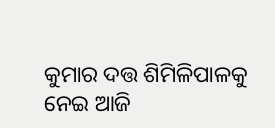କୁମାର ଦତ୍ତ ଶିମିଳିପାଳକୁ ନେଇ ଆଜି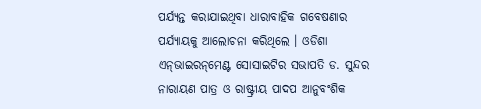ପର୍ଯ୍ୟନ୍ତ କରାଯାଇଥିବା ଧାରାବାହିକ ଗବେଷଣାର ପର୍ଯ୍ୟାୟକୁ ଆଲୋଚନା କରିଥିଲେ । ଓଡିଶା ଏନ୍‌ଭାଇରନ୍‌ମେଣ୍ଟ ସୋସାଇଟିର ସଭାପତି ଡ. ସୁନ୍ଦର ନାରାୟଣ ପାତ୍ର ଓ ରାଷ୍ଟ୍ରୀୟ ପାଦପ ଆନୁବଂଶିକ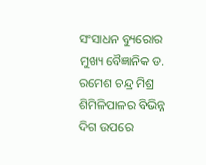ସଂସାଧନ ବ୍ୟୁରୋର ମୁଖ୍ୟ ବୈଜ୍ଞାନିକ ଡ. ରମେଶ ଚନ୍ଦ୍ର ମିଶ୍ର ଶିମିଳିପାଳର ବିଭିନ୍ନ ଦିଗ ଉପରେ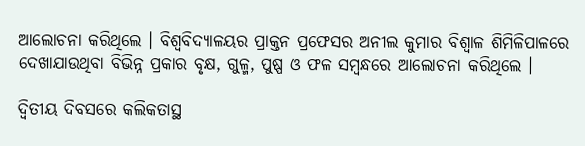ଆଲୋଚନା କରିଥିଲେ । ବିଶ୍ୱବିଦ୍ୟାଳୟର ପ୍ରାକ୍ତନ ପ୍ରଫେସର ଅନୀଲ କୁମାର ବିଶ୍ୱାଳ ଶିମିଳିପାଳରେ ଦେଖାଯାଉଥିବା ବିଭିନ୍ନ ପ୍ରକାର ବୃକ୍ଷ, ଗୁଳ୍ମ, ପୁଷ୍ପ ଓ ଫଳ ସମ୍ବନ୍ଧରେ ଆଲୋଚନା କରିଥିଲେ ।

ଦ୍ୱିତୀୟ ଦିବସରେ କଲିକତାସ୍ଥ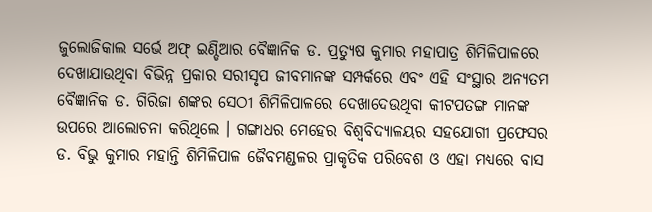ଜୁଲୋଜିକାଲ ସର୍ଭେ ଅଫ୍‌ ଇଣ୍ଡିଆର ବୈଜ୍ଞାନିକ ଡ. ପ୍ରତ୍ୟୁଷ କୁମାର ମହାପାତ୍ର ଶିମିଳିପାଳରେ ଦେଖାଯାଉଥିବା ବିଭିନ୍ନ ପ୍ରକାର ସରୀସୃପ ଜୀବମାନଙ୍କ ସମ୍ପର୍କରେ ଏବଂ ଏହି ସଂସ୍ଥାର ଅନ୍ୟତମ ବୈଜ୍ଞାନିକ ଡ. ଗିରିଜା ଶଙ୍କର ସେଠୀ ଶିମିଳିପାଳରେ ଦେଖାଦେଉଥିବା କୀଟପତଙ୍ଗ ମାନଙ୍କ ଉପରେ ଆଲୋଚନା କରିଥିଲେ । ଗଙ୍ଗାଧର ମେହେର ବିଶ୍ୱବିଦ୍ୟାଳୟର ସହଯୋଗୀ ପ୍ରଫେସର ଡ. ବିଭୁ କୁମାର ମହାନ୍ତି ଶିମିଳିପାଳ ଜୈବମଣ୍ଡଳର ପ୍ରାକୃତିକ ପରିବେଶ ଓ ଏହା ମଧ୍ୟରେ ବାସ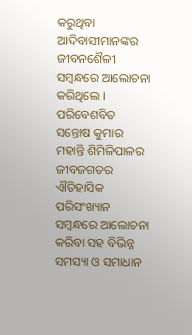କରୁଥିବା ଆଦିବାସୀମାନଙ୍କର ଜୀବନଶୈଳୀ ସମ୍ବନ୍ଧରେ ଆଲୋଚନା କରିଥିଲେ । ପରିବେଶବିତ ସନ୍ତୋଷ କୁମାର ମହାନ୍ତି ଶିମିଳିପାଳର ଜୀବଜଗତର ଐତିହାସିକ ପରିସଂଖ୍ୟାନ ସମ୍ବନ୍ଧରେ ଆଲୋଚନା କରିବା ସହ ବିଭିନ୍ନ ସମସ୍ୟା ଓ ସମାଧାନ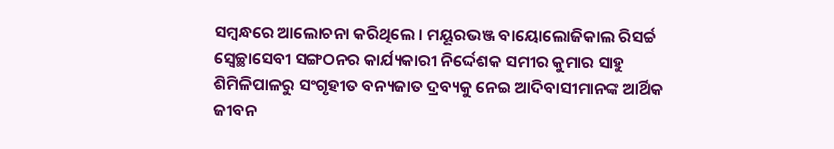ସମ୍ବନ୍ଧରେ ଆଲୋଚନା କରିଥିଲେ । ମୟୂରଭଞ୍ଜ ବାୟୋଲୋଜିକାଲ ରିସର୍ଚ୍ଚ ସ୍ୱେଚ୍ଛାସେବୀ ସଙ୍ଗଠନର କାର୍ଯ୍ୟକାରୀ ନିର୍ଦ୍ଦେଶକ ସମୀର କୁମାର ସାହୁ ଶିମିଳିପାଳରୁ ସଂଗୃହୀତ ବନ୍ୟଜାତ ଦ୍ରବ୍ୟକୁ ନେଇ ଆଦିବାସୀମାନଙ୍କ ଆର୍ଥିକ ଜୀବନ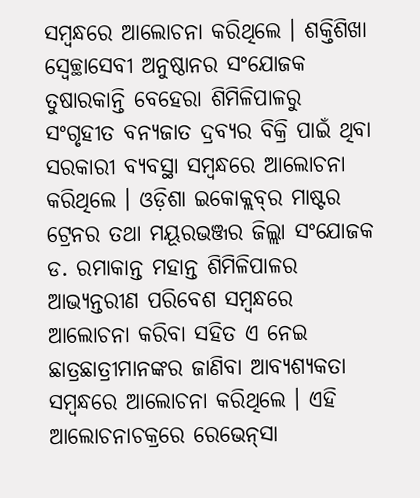ସମ୍ବନ୍ଧରେ ଆଲୋଚନା କରିଥିଲେ । ଶକ୍ତିଶିଖା ସ୍ୱେଚ୍ଛାସେବୀ ଅନୁଷ୍ଠାନର ସଂଯୋଜକ ତୁଷାରକାନ୍ତି ବେହେରା ଶିମିଳିପାଳରୁ ସଂଗୃହୀତ ବନ୍ୟଜାତ ଦ୍ରବ୍ୟର ବିକ୍ରି ପାଇଁ ଥିବା ସରକାରୀ ବ୍ୟବସ୍ଥା ସମ୍ବନ୍ଧରେ ଆଲୋଚନା କରିଥିଲେ । ଓଡ଼ିଶା ଇକୋକ୍ଲବ୍‌ର ମାଷ୍ଟର ଟ୍ରେନର ତଥା ମୟୂରଭଞ୍ଜର ଜିଲ୍ଲା ସଂଯୋଜକ ଡ. ରମାକାନ୍ତ ମହାନ୍ତ ଶିମିଳିପାଳର ଆଭ୍ୟନ୍ତରୀଣ ପରିବେଶ ସମ୍ବନ୍ଧରେ ଆଲୋଚନା କରିବା ସହିତ ଏ ନେଇ  ଛାତ୍ରଛାତ୍ରୀମାନଙ୍କର ଜାଣିବା ଆବ୍ୟଶ୍ୟକତା ସମ୍ବନ୍ଧରେ ଆଲୋଚନା କରିଥିଲେ । ଏହି ଆଲୋଚନାଚକ୍ରରେ ରେଭେନ୍‌ସା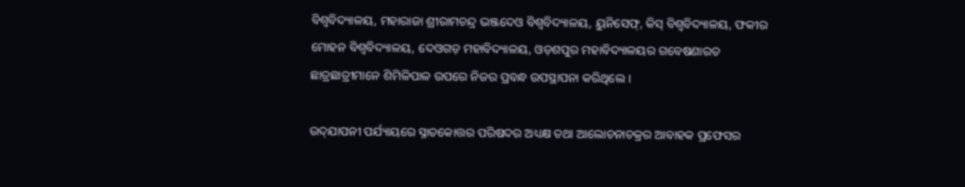ବିଶ୍ୱବିଦ୍ୟାଳୟ, ମହାରାଜା ଶ୍ରୀରାମଚନ୍ଦ୍ର ଭଞ୍ଜଦେଓ ବିଶ୍ୱବିଦ୍ୟାଳୟ, ୟୁନିସେଫ୍‌, କିସ୍‌ ବିଶ୍ୱବିଦ୍ୟାଳୟ, ଫକୀର ମୋହନ ବିଶ୍ୱବିଦ୍ୟାଳୟ, ଦେଓଗଡ଼ ମହାବିଦ୍ୟାଳୟ, ଓଡ଼ଶପୁର ମହାବିଦ୍ୟାଳୟର ଗବେଷଣାରତ ଛାତ୍ରଛାତ୍ରୀମାନେ ଶିମିଳିପାଳ ଉପରେ ନିଜର ପ୍ରବନ୍ଧ ଉପସ୍ଥାପନା କରିଥିଲେ ।

ଉଦ୍‌ଯାପନୀ ପର୍ଯ୍ୟାୟରେ ସ୍ନାତକୋତ୍ତର ପରିଷଦର ଅଧ୍ୟକ୍ଷ ତଥା ଆଲୋଚନାଚକ୍ରର ଆବାହକ ପ୍ରଫେସର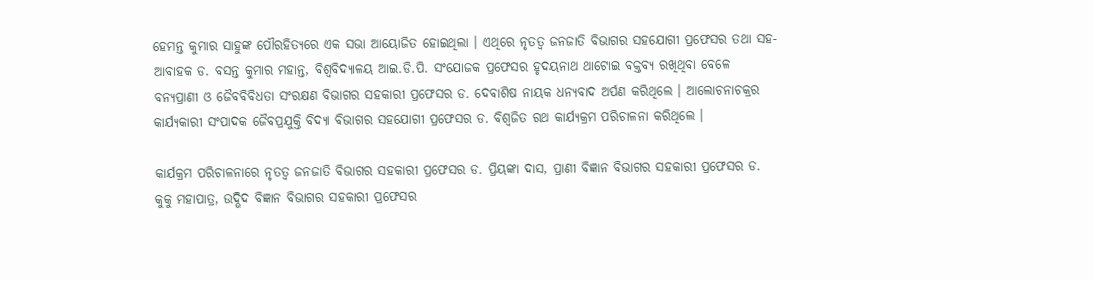ହେମନ୍ତ କୁମାର ସାହୁଙ୍କ ପୌରହିତ୍ୟରେ ଏକ ସଭା ଆୟୋଜିତ ହୋଇଥିଲା । ଏଥିରେ ନୃତତ୍ୱ ଜନଜାତି ବିଭାଗର ସହଯୋଗୀ ପ୍ରଫେସର ତଥା ସହ-ଆବାହକ ଡ. ବସନ୍ତ କୁମାର ମହାନ୍ତ, ବିଶ୍ୱବିଦ୍ୟାଳୟ ଆଇ.ଡି.ପି. ସଂଯୋଜକ ପ୍ରଫେସର ହୃଦୟନାଥ ଥାଟୋଇ ବକ୍ତବ୍ୟ ରଖିଥିବା ବେଳେ ବନ୍ୟପ୍ରାଣୀ ଓ ଜୈବବିବିଧତା ସଂରକ୍ଷଣ ବିଭାଗର ସହକାରୀ ପ୍ରଫେସର ଡ. ଦେବାଶିଷ ନାୟକ ଧନ୍ୟବାଦ ଅର୍ପଣ କରିଥିଲେ । ଆଲୋଚନାଚକ୍ରର କାର୍ଯ୍ୟକାରୀ ସଂପାଦକ ଜୈବପ୍ରଯୁକ୍ତି ବିଦ୍ୟା ବିଭାଗର ସହଯୋଗୀ ପ୍ରଫେସର ଡ. ବିଶ୍ୱଜିତ ରଥ କାର୍ଯ୍ୟକ୍ରମ ପରିଚାଳନା କରିଥିଲେ ।

କାର୍ଯକ୍ରମ ପରିଚାଳନାରେ ନୃତତ୍ୱ ଜନଜାତି ବିଭାଗର ସହକାରୀ ପ୍ରଫେସର ଡ. ପ୍ରିୟଙ୍କା ଦାସ, ପ୍ରାଣୀ ବିଜ୍ଞାନ ବିଭାଗର ସହକାରୀ ପ୍ରଫେସର ଡ. କୁକୁ ମହାପାତ୍ର, ଉଦ୍ଭିଦ ବିଜ୍ଞାନ ବିଭାଗର ସହକାରୀ ପ୍ରଫେସର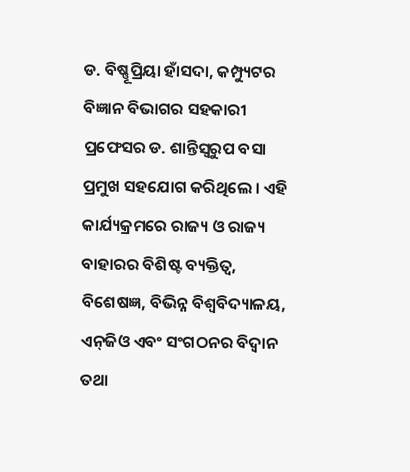ଡ. ବିଷ୍ଣୂପ୍ରିୟା ହାଁସଦା, କମ୍ପ୍ୟୁଟର ବିଜ୍ଞାନ ବିଭାଗର ସହକାରୀ ପ୍ରଫେସର ଡ. ଶାନ୍ତିସ୍ୱରୁପ ବସା ପ୍ରମୁଖ ସହଯୋଗ କରିଥିଲେ । ଏହି କାର୍ଯ୍ୟକ୍ରମରେ ରାଜ୍ୟ ଓ ରାଜ୍ୟ ବାହାରର ବିଶିଷ୍ଟ ବ୍ୟକ୍ତିତ୍ୱ, ବିଶେଷଜ୍ଞ, ବିଭିନ୍ନ ବିଶ୍ୱବିଦ୍ୟାଳୟ, ଏନ୍‌ଜିଓ ଏବଂ ସଂଗଠନର ବିଦ୍ୱାନ ତଥା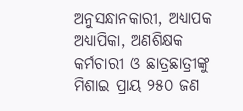ଅନୁସନ୍ଧାନକାରୀ, ଅଧ୍ୟାପକ ଅଧ୍ୟାପିକା, ଅଣଶିକ୍ଷକ କର୍ମଚାରୀ ଓ ଛାତ୍ରଛାତ୍ରୀଙ୍କୁ ମିଶାଇ ପ୍ରାୟ ୨୫୦ ଜଣ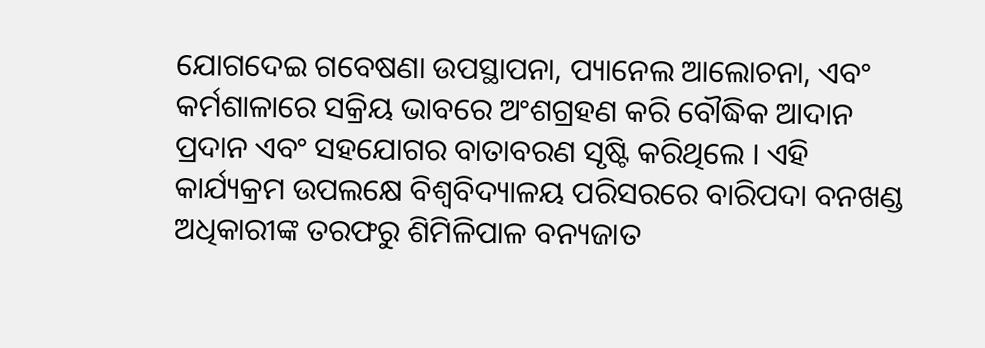ଯୋଗଦେଇ ଗବେଷଣା ଉପସ୍ଥାପନା, ପ୍ୟାନେଲ ଆଲୋଚନା, ଏବଂ କର୍ମଶାଳାରେ ସକ୍ରିୟ ଭାବରେ ଅଂଶଗ୍ରହଣ କରି ବୌଦ୍ଧିକ ଆଦାନ ପ୍ରଦାନ ଏବଂ ସହଯୋଗର ବାତାବରଣ ସୃଷ୍ଟି କରିଥିଲେ । ଏହି କାର୍ଯ୍ୟକ୍ରମ ଉପଲକ୍ଷେ ବିଶ୍ୱବିଦ୍ୟାଳୟ ପରିସରରେ ବାରିପଦା ବନଖଣ୍ଡ ଅଧିକାରୀଙ୍କ ତରଫରୁ ଶିମିଳିପାଳ ବନ୍ୟଜାତ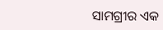ସାମଗ୍ରୀର ଏକ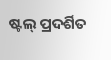ଷ୍ଟଲ୍‌ ପ୍ରଦର୍ଶିତ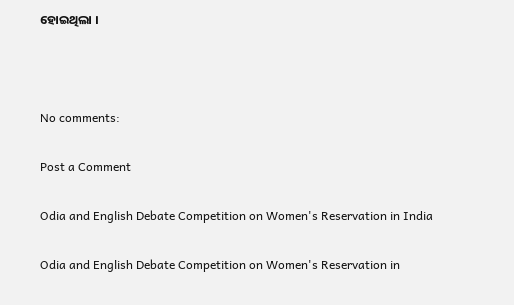ହୋଇଥିଲା ।



No comments:

Post a Comment

Odia and English Debate Competition on Women's Reservation in India

Odia and English Debate Competition on Women's Reservation in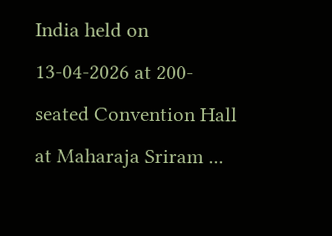India held on 13-04-2026 at 200-seated Convention Hall at Maharaja Sriram ...